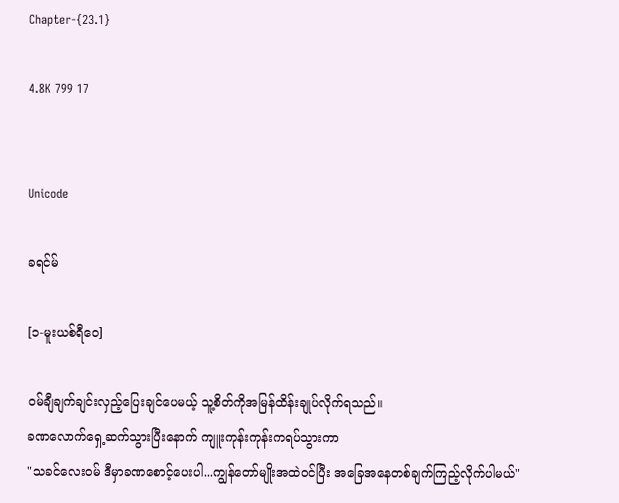Chapter-{23.1}

4.8K 799 17


Unicode

ခရင်မ်

[၁-မူးယစ်ရီဝေ]

၀မ်ချီချက်ချင်းလှည့်ပြေးချင်ပေမယ့် သူ့စိတ်ကိုအမြန်ထိန်းချုပ်လိုက်ရသည်။
ခဏလောက်ရှေ့ဆက်သွားပြီးနောက် ကျူးကုန်းကုန်းကရပ်သွားကာ
"သခင်လေး၀မ် ဒီမှာခဏစောင့်ပေးပါ...ကျွန်တော်မျိုးအထဲ၀င်ပြီး အခြေအနေတစ်ချက်ကြည့်လိုက်ပါမယ်"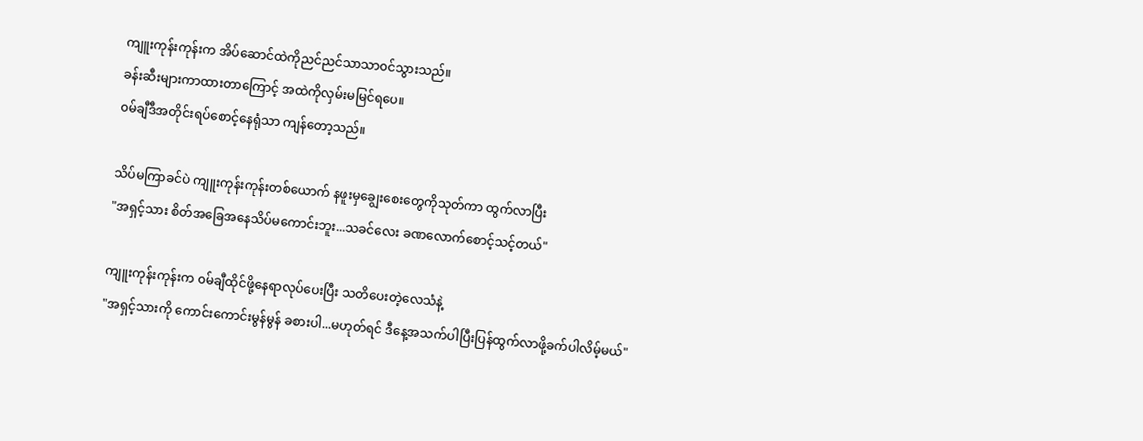ကျူးကုန်းကုန်းက အိပ်ဆောင်ထဲကိုညင်ညင်သာသာ၀င်သွားသည်။
ခန်းဆီးများကာထားတာကြောင့် အထဲကိုလှမ်းမမြင်ရပေ။
၀မ်ချီဒီအတိုင်းရပ်စောင့်နေရုံသာ ကျန်တော့သည်။

သိပ်မကြာခင်ပဲ ကျူးကုန်းကုန်းတစ်ယောက် နဖူးမှချွေးစေးတွေကိုသုတ်ကာ ထွက်လာပြီး
"အရှင့်သား စိတ်အခြေအနေသိပ်မကောင်းဘူး...သခင်လေး ခဏလောက်စောင့်သင့်တယ်"

ကျူးကုန်းကုန်းက ၀မ်ချီထိုင်ဖို့နေရာလုပ်ပေးပြီး သတိပေးတဲ့လေသံနဲ့
"အရှင့်သားကို ကောင်းကောင်းမွန်မွန် ခစားပါ...မဟုတ်ရင် ဒီနေ့အသက်ပါပြီးပြန်ထွက်လာဖို့ခက်ပါလိမ့်မယ်"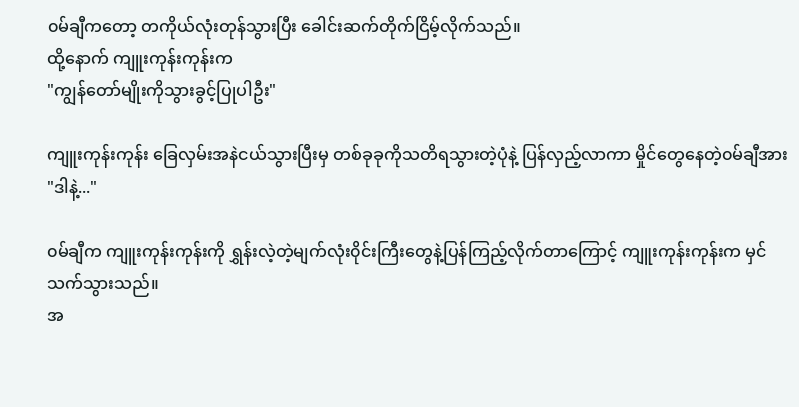၀မ်ချီကတော့ တကိုယ်လုံးတုန်သွားပြီး ခေါင်းဆက်တိုက်ငြိမ့်လိုက်သည်။
ထို့နောက် ကျူးကုန်းကုန်းက
"ကျွန်တော်မျိုးကိုသွားခွင့်ပြုပါဦး"

ကျူးကုန်းကုန်း ခြေလှမ်းအနဲငယ်သွားပြီးမှ တစ်ခုခုကိုသတိရသွားတဲ့ပုံနဲ့ ပြန်လှည့်လာကာ မှိုင်တွေနေတဲ့၀မ်ချီအား
"ဒါနဲ့..."

၀မ်ချီက ကျူးကုန်းကုန်းကို ရွှန်းလဲ့တဲ့မျက်လုံး၀ိုင်းကြီးတွေနဲ့ပြန်ကြည့်လိုက်တာကြောင့် ကျူးကုန်းကုန်းက မှင်သက်သွားသည်။
အ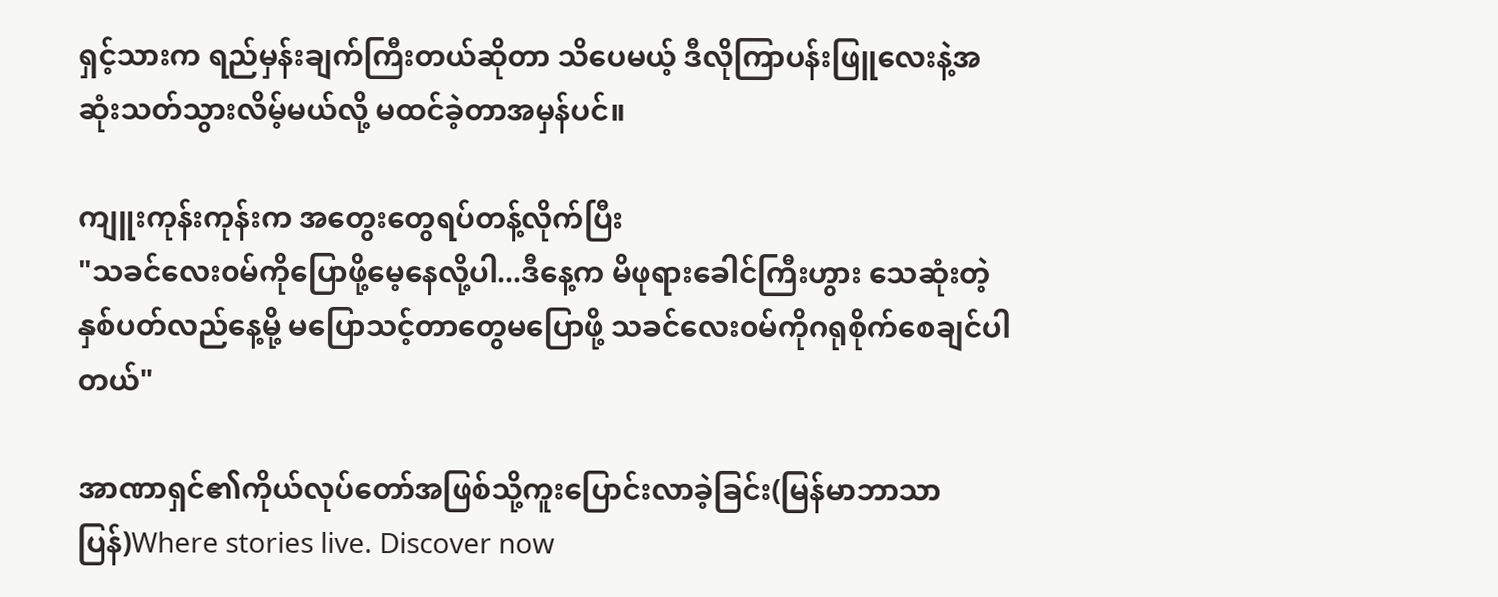ရှင့်သားက ရည်မှန်းချက်ကြီးတယ်ဆိုတာ သိပေမယ့် ဒီလိုကြာပန်းဖြူလေးနဲ့အဆုံးသတ်သွားလိမ့်မယ်လို့ မထင်ခဲ့တာအမှန်ပင်။

ကျူးကုန်းကုန်းက အတွေးတွေရပ်တန့်လိုက်ပြီး
"သခင်လေး၀မ်ကိုပြောဖို့မေ့နေလို့ပါ...ဒီနေ့က မိဖုရားခေါင်ကြီးဟွား သေဆုံးတဲ့နှစ်ပတ်လည်နေ့မို့ မပြောသင့်တာတွေမပြောဖို့ သခင်လေး၀မ်ကိုဂရုစိုက်စေချင်ပါတယ်"

အာဏာရှင်၏ကိုယ်လုပ်တော်အဖြစ်သို့ကူးပြောင်းလာခဲ့ခြင်း(မြန်မာဘာသာပြန်)Where stories live. Discover now